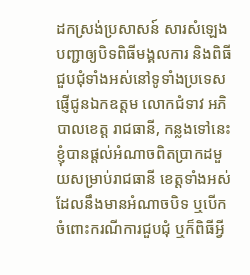ដកស្រង់ប្រសាសន៍ សារសំឡេងបញ្ជាឲ្យបិទពិធីមង្គលការ និងពិធីជួបជុំទាំងអស់នៅទូទាំងប្រទេស
ផ្ញើជូនឯកឧត្តម លោកជំទាវ អភិបាលខេត្ត រាជធានី, កន្លងទៅនេះខ្ញុំបានផ្តល់អំណាចពិតប្រាកដមួយសម្រាប់រាជធានី ខេត្តទាំងអស់ ដែលនឹងមានអំណាចបិទ ឬបើកចំពោះករណីការជួបជុំ ឬក៏ពិធីអ្វី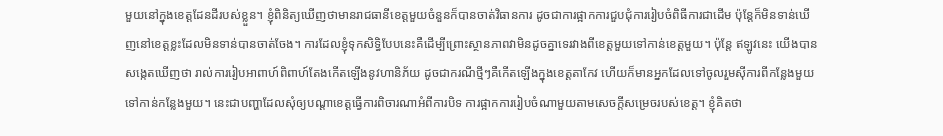មួយនៅក្នុងខេត្តដែនដីរបស់ខ្លួន។ ខ្ញុំពិនិត្យឃើញថាមានរាជធានីខេត្តមួយចំនួនក៏បានចាត់វិធានការ ដូចជាការផ្អាកការជួបជុំការរៀបចំពិធីការជាដើម ប៉ុន្តែក៏មិនទាន់ឃើញនៅខេត្តខ្លះដែលមិនទាន់បានចាត់ចែង។ ការដែលខ្ញុំទុកសិទ្ធិបែបនេះគឺដើម្បីព្រោះស្ថានភាពវាមិនដូចគ្នាទេរវាងពីខេត្តមួយទៅកាន់ខេត្តមួយ។ ប៉ុន្តែ ឥឡូវនេះ យើងបានសង្កេតឃើញថា រាល់ការរៀបអាពាហ៍ពិពាហ៍តែងកើតឡើងនូវហានិភ័យ ដូចជាករណីថ្មីៗគឺកើតឡើងក្នុងខេត្តតាកែវ ហើយក៏មានអ្នកដែលទៅចូលរួមស៊ីការពីកន្លែងមួយទៅកាន់កន្លែងមួយ។ នេះជាបញ្ហាដែលសុំឲ្យបណ្តាខេត្តធ្វើការពិចារណាអំពីការបិទ ការផ្អាកការរៀបចំណាមួយតាមសេចក្តីសម្រេចរបស់ខេត្ត។ ខ្ញុំគិតថា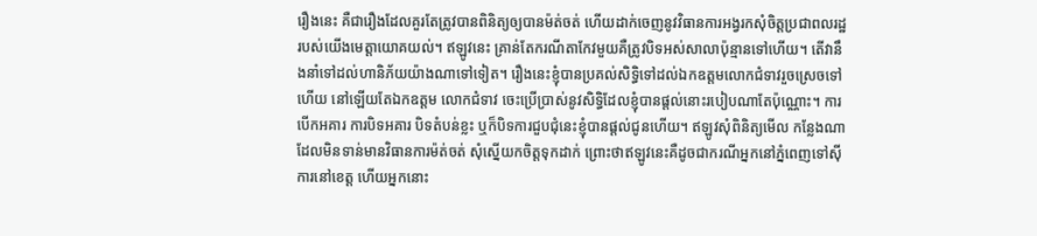រឿងនេះ គឺជារឿងដែលគួរតែត្រូវបានពិនិត្យឲ្យបានម៉ត់ចត់ ហើយដាក់ចេញនូវវិធានការអង្វរកសុំចិត្តប្រជាពលរដ្ឋរបស់យើងមេត្តាយោគយល់។ ឥឡូវនេះ គ្រាន់តែករណីតាកែវមួយគឺត្រូវបិទអស់សាលាប៉ុន្មានទៅហើយ។ តើវានឹងនាំទៅដល់ហានិភ័យយ៉ាងណាទៅទៀត។ រឿងនេះខ្ញុំបានប្រគល់សិទ្ធិទៅដល់ឯកឧត្តមលោកជំទាវរួចស្រេចទៅហើយ នៅឡើយតែឯកឧត្តម លោកជំទាវ ចេះប្រើប្រាស់នូវសិទ្ធិដែលខ្ញុំបានផ្តល់នោះរបៀបណាតែប៉ុណ្ណោះ។ ការបើកអគារ ការបិទអគារ បិទតំបន់ខ្លះ ឬក៏បិទការជួបជុំនេះខ្ញុំបានផ្តល់ជូនហើយ។ ឥឡូវសុំពិនិត្យមើល កន្លែងណាដែលមិនទាន់មានវិធានការម៉ត់ចត់ សុំស្នើយកចិត្តទុកដាក់ ព្រោះថាឥឡូវនេះគឺដូចជាករណីអ្នកនៅភ្នំពេញទៅស៊ីការនៅខេត្ត ហើយអ្នកនោះ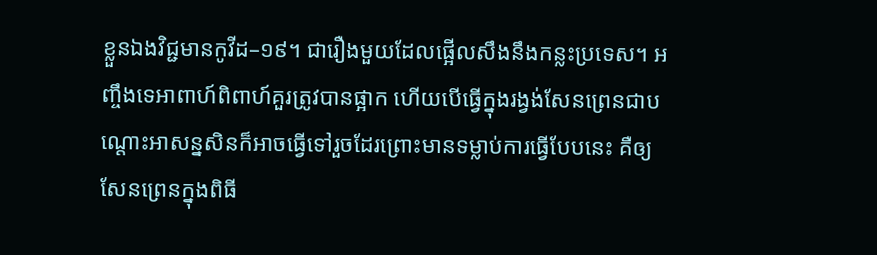ខ្លួនឯងវិជ្ជមានកូវីដ–១៩។ ជារឿងមួយដែលផ្អើលសឹងនឹងកន្លះប្រទេស។ អញ្ចឹងទេអាពាហ៍ពិពាហ៍គួរត្រូវបានផ្អាក ហើយបើធ្វើក្នុងរង្វង់សែនព្រេនជាបណ្តោះអាសន្នសិនក៏អាចធ្វើទៅរួចដែរព្រោះមានទម្លាប់ការធ្វើបែបនេះ គឺឲ្យសែនព្រេនក្នុងពិធី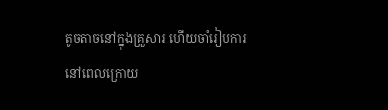តូចតាចនៅក្នុងគ្រួសារ ហើយចាំរៀបការនៅពេលក្រោយ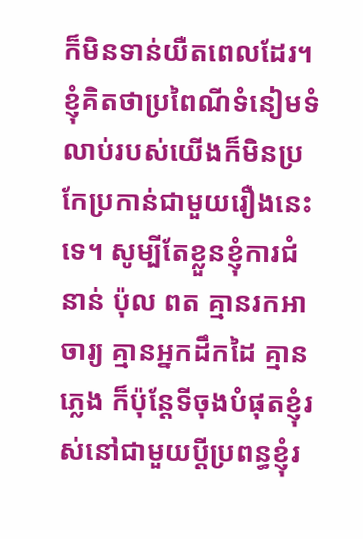ក៏មិនទាន់យឺតពេលដែរ។ ខ្ញុំគិតថាប្រពៃណីទំនៀមទំលាប់របស់យើងក៏មិនប្រកែប្រកាន់ជាមួយរឿងនេះទេ។ សូម្បីតែខ្លួនខ្ញុំការជំនាន់ ប៉ុល ពត គ្មានរកអាចារ្យ គ្មានអ្នកដឹកដៃ គ្មានភ្លេង ក៏ប៉ុន្តែទីចុងបំផុតខ្ញុំរស់នៅជាមួយប្តីប្រពន្ធខ្ញុំរ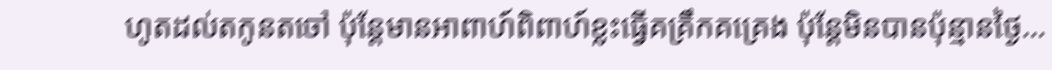ហូតដល់តកូនតចៅ ប៉ុន្តែមានអាពាហ៍ពិពាហ៍ខ្លះធ្វើគគ្រឹកគគ្រេង ប៉ុន្តែមិនបានប៉ុន្មានថ្ងៃ…